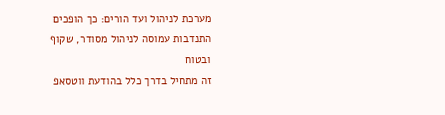מערכת לניהול ועד הורים: כך הופכים התנדבות עמוסה לניהול מסודר, שקוף ובטוח
זה מתחיל בדרך כלל בהודעת ווטסאפ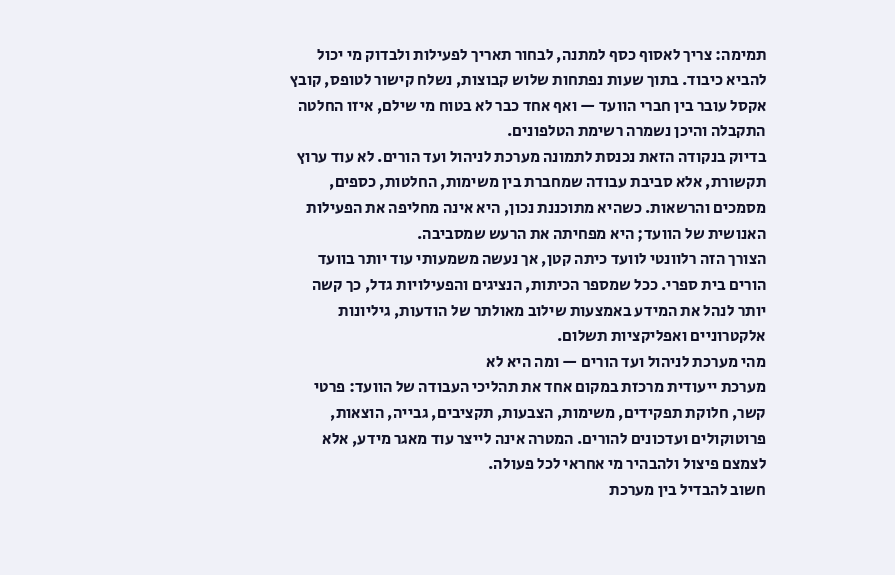תמימה: צריך לאסוף כסף למתנה, לבחור תאריך לפעילות ולבדוק מי יכול להביא כיבוד. בתוך שעות נפתחות שלוש קבוצות, נשלח קישור לטופס, קובץ אקסל עובר בין חברי הוועד — ואף אחד כבר לא בטוח מי שילם, איזו החלטה התקבלה והיכן נשמרה רשימת הטלפונים.
בדיוק בנקודה הזאת נכנסת לתמונה מערכת לניהול ועד הורים. לא עוד ערוץ תקשורת, אלא סביבת עבודה שמחברת בין משימות, החלטות, כספים, מסמכים והרשאות. כשהיא מתוכננת נכון, היא אינה מחליפה את הפעילות האנושית של הוועד; היא מפחיתה את הרעש שמסביבה.
הצורך הזה רלוונטי לוועד כיתה קטן, אך נעשה משמעותי עוד יותר בוועד הורים בית ספרי. ככל שמספר הכיתות, הנציגים והפעילויות גדל, כך קשה יותר לנהל את המידע באמצעות שילוב מאולתר של הודעות, גיליונות אלקטרוניים ואפליקציות תשלום.
מהי מערכת לניהול ועד הורים — ומה היא לא
מערכת ייעודית מרכזת במקום אחד את תהליכי העבודה של הוועד: פרטי קשר, חלוקת תפקידים, משימות, הצבעות, תקציבים, גבייה, הוצאות, פרוטוקולים ועדכונים להורים. המטרה אינה לייצר עוד מאגר מידע, אלא לצמצם פיצול ולהבהיר מי אחראי לכל פעולה.
חשוב להבדיל בין מערכת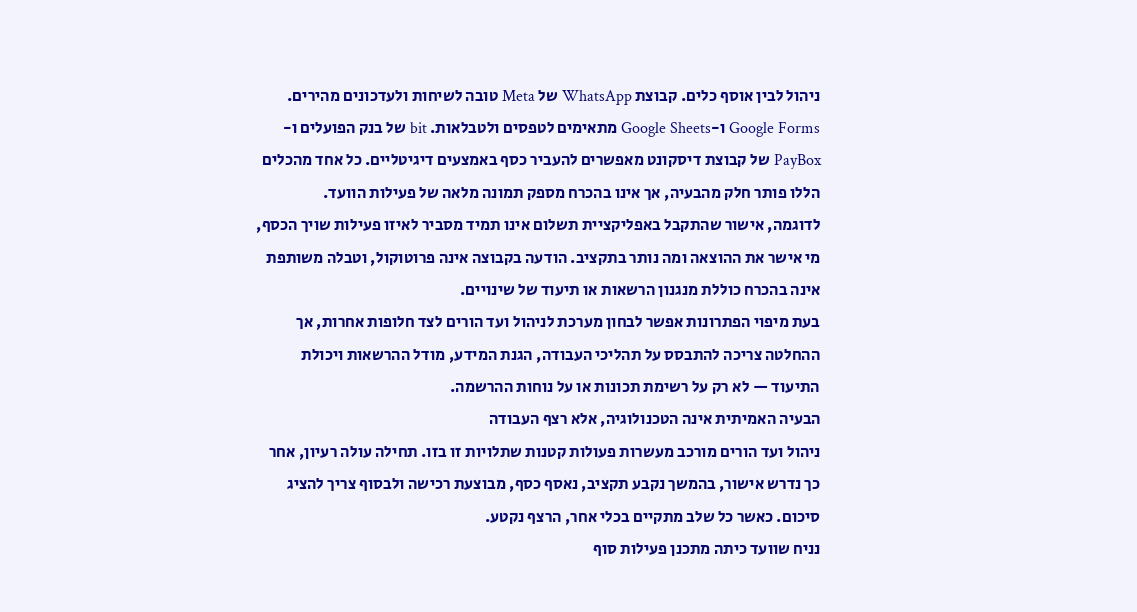ניהול לבין אוסף כלים. קבוצת WhatsApp של Meta טובה לשיחות ולעדכונים מהירים. Google Forms ו-Google Sheets מתאימים לטפסים ולטבלאות. bit של בנק הפועלים ו-PayBox של קבוצת דיסקונט מאפשרים להעביר כסף באמצעים דיגיטליים. כל אחד מהכלים הללו פותר חלק מהבעיה, אך אינו בהכרח מספק תמונה מלאה של פעילות הוועד.
לדוגמה, אישור שהתקבל באפליקציית תשלום אינו תמיד מסביר לאיזו פעילות שויך הכסף, מי אישר את ההוצאה ומה נותר בתקציב. הודעה בקבוצה אינה פרוטוקול, וטבלה משותפת אינה בהכרח כוללת מנגנון הרשאות או תיעוד של שינויים.
בעת מיפוי הפתרונות אפשר לבחון מערכת לניהול ועד הורים לצד חלופות אחרות, אך ההחלטה צריכה להתבסס על תהליכי העבודה, הגנת המידע, מודל ההרשאות ויכולת התיעוד — לא רק על רשימת תכונות או על נוחות ההרשמה.
הבעיה האמיתית אינה הטכנולוגיה, אלא רצף העבודה
ניהול ועד הורים מורכב מעשרות פעולות קטנות שתלויות זו בזו. תחילה עולה רעיון, אחר כך נדרש אישור, בהמשך נקבע תקציב, נאסף כסף, מבוצעת רכישה ולבסוף צריך להציג סיכום. כאשר כל שלב מתקיים בכלי אחר, הרצף נקטע.
נניח שוועד כיתה מתכנן פעילות סוף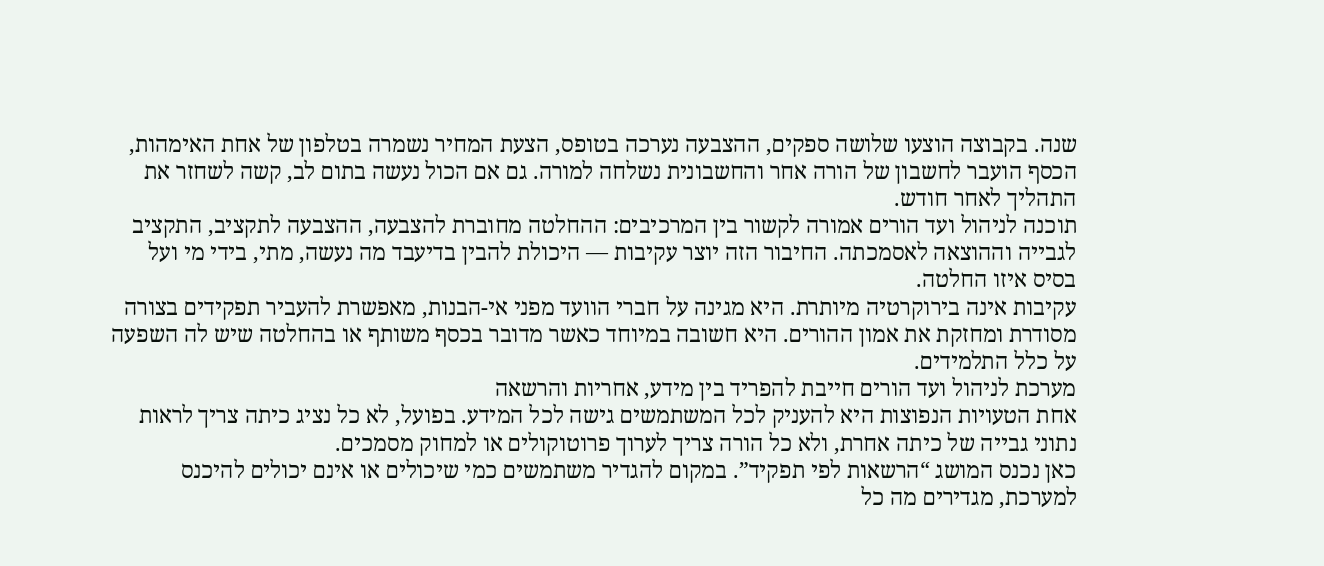שנה. בקבוצה הוצעו שלושה ספקים, ההצבעה נערכה בטופס, הצעת המחיר נשמרה בטלפון של אחת האימהות, הכסף הועבר לחשבון של הורה אחר והחשבונית נשלחה למורה. גם אם הכול נעשה בתום לב, קשה לשחזר את התהליך לאחר חודש.
תוכנה לניהול ועד הורים אמורה לקשור בין המרכיבים: ההחלטה מחוברת להצבעה, ההצבעה לתקציב, התקציב לגבייה וההוצאה לאסמכתה. החיבור הזה יוצר עקיבות — היכולת להבין בדיעבד מה נעשה, מתי, בידי מי ועל בסיס איזו החלטה.
עקיבות אינה בירוקרטיה מיותרת. היא מגינה על חברי הוועד מפני אי-הבנות, מאפשרת להעביר תפקידים בצורה מסודרת ומחזקת את אמון ההורים. היא חשובה במיוחד כאשר מדובר בכסף משותף או בהחלטה שיש לה השפעה על כלל התלמידים.
מערכת לניהול ועד הורים חייבת להפריד בין מידע, אחריות והרשאה
אחת הטעויות הנפוצות היא להעניק לכל המשתמשים גישה לכל המידע. בפועל, לא כל נציג כיתה צריך לראות נתוני גבייה של כיתה אחרת, ולא כל הורה צריך לערוך פרוטוקולים או למחוק מסמכים.
כאן נכנס המושג “הרשאות לפי תפקיד”. במקום להגדיר משתמשים כמי שיכולים או אינם יכולים להיכנס למערכת, מגדירים מה כל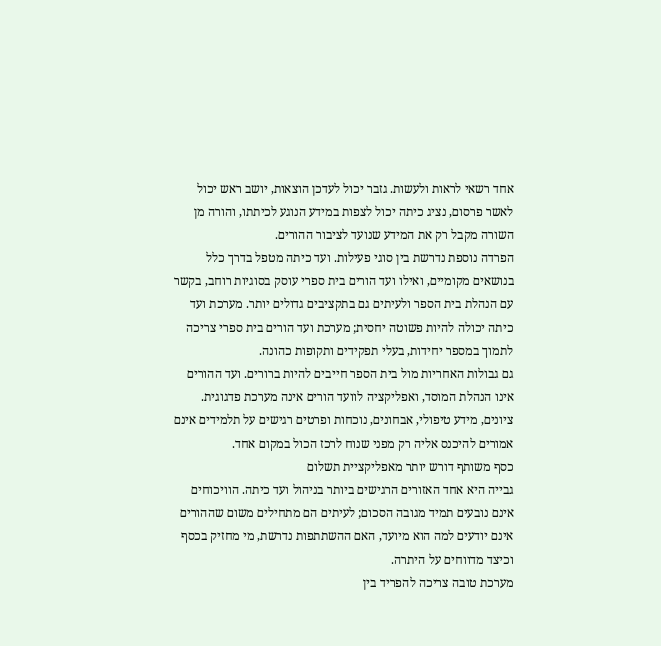אחד רשאי לראות ולעשות. גזבר יכול לעדכן הוצאות, יושב ראש יכול לאשר פרסום, נציג כיתה יכול לצפות במידע הנוגע לכיתתו, והורה מן השורה מקבל רק את המידע שנועד לציבור ההורים.
הפרדה נוספת נדרשת בין סוגי פעילות. ועד כיתה מטפל בדרך כלל בנושאים מקומיים, ואילו ועד הורים בית ספרי עוסק בסוגיות רוחב, בקשר עם הנהלת בית הספר ולעיתים גם בתקציבים גדולים יותר. מערכת ועד כיתה יכולה להיות פשוטה יחסית; מערכת ועד הורים בית ספרי צריכה לתמוך במספר יחידות, בעלי תפקידים ותקופות כהונה.
גם גבולות האחריות מול בית הספר חייבים להיות ברורים. ועד ההורים אינו הנהלת המוסד, ואפליקציה לוועד הורים אינה מערכת פדגוגית. ציונים, מידע טיפולי, אבחונים, נוכחות ופרטים רגישים על תלמידים אינם אמורים להיכנס אליה רק מפני שנוח לרכז הכול במקום אחד.
כסף משותף דורש יותר מאפליקציית תשלום
גבייה היא אחד האזורים הרגישים ביותר בניהול ועד כיתה. הוויכוחים אינם נובעים תמיד מגובה הסכום; לעיתים הם מתחילים משום שההורים אינם יודעים למה הוא מיועד, האם ההשתתפות נדרשת, מי מחזיק בכסף וכיצד מדווחים על היתרה.
מערכת טובה צריכה להפריד בין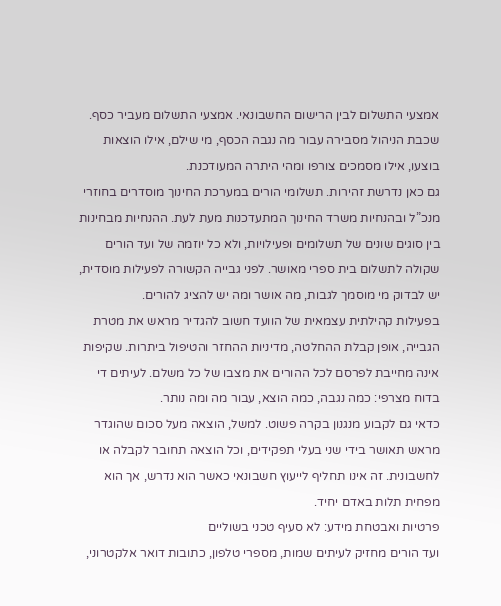אמצעי התשלום לבין הרישום החשבונאי. אמצעי התשלום מעביר כסף. שכבת הניהול מסבירה עבור מה נגבה הכסף, מי שילם, אילו הוצאות בוצעו, אילו מסמכים צורפו ומהי היתרה המעודכנת.
גם כאן נדרשת זהירות. תשלומי הורים במערכת החינוך מוסדרים בחוזרי מנכ”ל ובהנחיות משרד החינוך המתעדכנות מעת לעת. ההנחיות מבחינות בין סוגים שונים של תשלומים ופעילויות, ולא כל יוזמה של ועד הורים שקולה לתשלום בית ספרי מאושר. לפני גבייה הקשורה לפעילות מוסדית, יש לבדוק מי מוסמך לגבות, מה אושר ומה יש להציג להורים.
בפעילות קהילתית עצמאית של הוועד חשוב להגדיר מראש את מטרת הגבייה, אופן קבלת ההחלטה, מדיניות ההחזר והטיפול ביתרות. שקיפות אינה מחייבת לפרסם לכל ההורים את מצבו של כל משלם. לעיתים די בדוח מצרפי: כמה נגבה, כמה הוצא, עבור מה ומה נותר.
כדאי גם לקבוע מנגנון בקרה פשוט. למשל, הוצאה מעל סכום שהוגדר מראש תאושר בידי שני בעלי תפקידים, וכל הוצאה תחובר לקבלה או לחשבונית. זה אינו תחליף לייעוץ חשבונאי כאשר הוא נדרש, אך הוא מפחית תלות באדם יחיד.
פרטיות ואבטחת מידע: לא סעיף טכני בשוליים
ועד הורים מחזיק לעיתים שמות, מספרי טלפון, כתובות דואר אלקטרוני,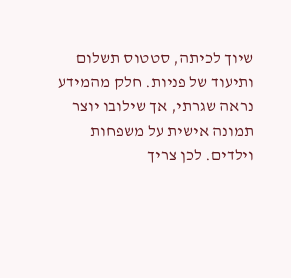שיוך לכיתה, סטטוס תשלום ותיעוד של פניות. חלק מהמידע נראה שגרתי, אך שילובו יוצר תמונה אישית על משפחות וילדים. לכן צריך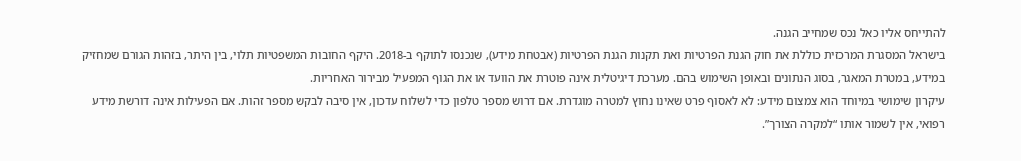להתייחס אליו כאל נכס שמחייב הגנה.
בישראל המסגרת המרכזית כוללת את חוק הגנת הפרטיות ואת תקנות הגנת הפרטיות (אבטחת מידע), שנכנסו לתוקף ב-2018. היקף החובות המשפטיות תלוי, בין היתר, בזהות הגורם שמחזיק במידע, במטרת המאגר, בסוג הנתונים ובאופן השימוש בהם. מערכת דיגיטלית אינה פוטרת את הוועד או את הגוף המפעיל מבירור האחריות.
עיקרון שימושי במיוחד הוא צמצום מידע: לא לאסוף פרט שאינו נחוץ למטרה מוגדרת. אם דרוש מספר טלפון כדי לשלוח עדכון, אין סיבה לבקש מספר זהות. אם הפעילות אינה דורשת מידע רפואי, אין לשמור אותו “למקרה הצורך”.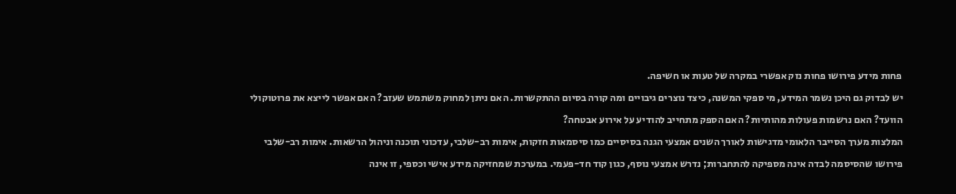פחות מידע פירושו פחות נזק אפשרי במקרה של טעות או חשיפה.
יש לבדוק גם היכן נשמר המידע, מי ספקי המשנה, כיצד נוצרים גיבויים ומה קורה בסיום ההתקשרות. האם ניתן למחוק משתמש שעזב? האם אפשר לייצא את פרוטוקולי הוועד? האם נרשמות פעולות מהותיות? האם הספק מתחייב להודיע על אירוע אבטחה?
המלצות מערך הסייבר הלאומי מדגישות לאורך השנים אמצעי הגנה בסיסיים כמו סיסמאות חזקות, אימות רב-שלבי, עדכוני תוכנה וניהול הרשאות. אימות רב-שלבי פירושו שהסיסמה לבדה אינה מספיקה להתחברות; נדרש אמצעי נוסף, כגון קוד חד-פעמי. במערכת שמחזיקה מידע אישי וכספי, זו אינה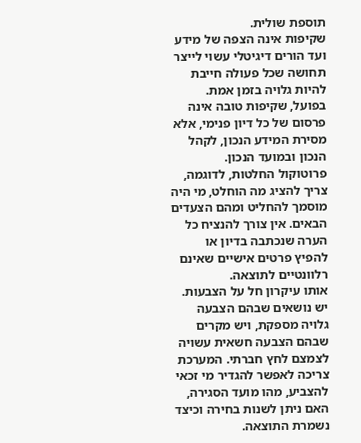תוספת שולית.
שקיפות אינה הצפה של מידע
ועד הורים דיגיטלי עשוי לייצר תחושה שכל פעולה חייבת להיות גלויה בזמן אמת. בפועל, שקיפות טובה אינה פרסום של כל דיון פנימי, אלא מסירת המידע הנכון, לקהל הנכון ובמועד הנכון.
פרוטוקול החלטות, לדוגמה, צריך להציג מה הוחלט, מי היה מוסמך להחליט ומהם הצעדים הבאים. אין צורך להנציח כל הערה שנכתבה בדיון או להפיץ פרטים אישיים שאינם רלוונטיים לתוצאה.
אותו עיקרון חל על הצבעות. יש נושאים שבהם הצבעה גלויה מספקת, ויש מקרים שבהם הצבעה חשאית עשויה לצמצם לחץ חברתי. המערכת צריכה לאפשר להגדיר מי זכאי להצביע, מהו מועד הסגירה, האם ניתן לשנות בחירה וכיצד נשמרת התוצאה.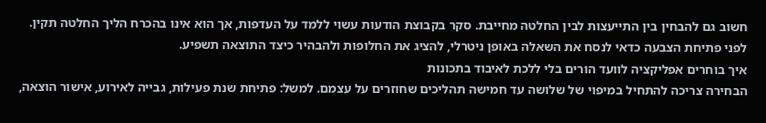חשוב גם להבחין בין התייעצות לבין החלטה מחייבת. סקר בקבוצת הודעות עשוי ללמד על העדפות, אך הוא אינו בהכרח הליך החלטה תקין. לפני פתיחת הצבעה כדאי לנסח את השאלה באופן ניטרלי, להציג את החלופות ולהבהיר כיצד התוצאה תשפיע.
איך בוחרים אפליקציה לוועד הורים בלי ללכת לאיבוד בתכונות
הבחירה צריכה להתחיל במיפוי של שלושה עד חמישה תהליכים שחוזרים על עצמם. למשל: פתיחת שנת פעילות, גבייה לאירוע, אישור הוצאה,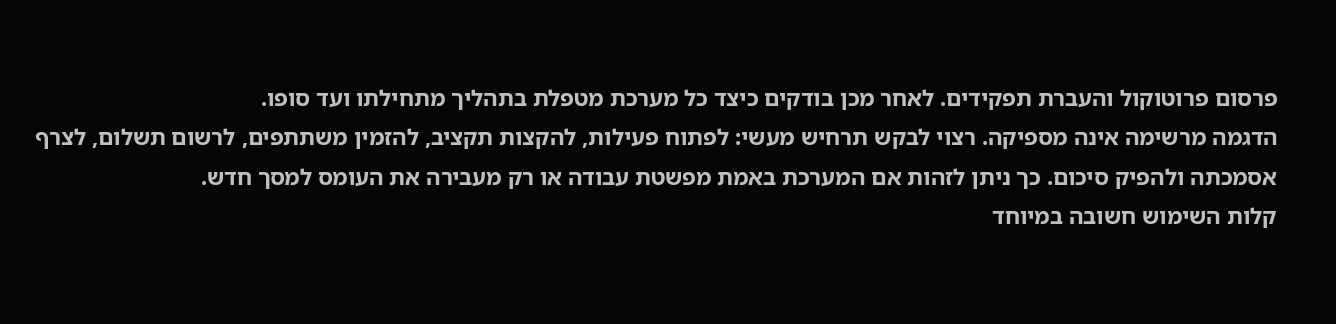פרסום פרוטוקול והעברת תפקידים. לאחר מכן בודקים כיצד כל מערכת מטפלת בתהליך מתחילתו ועד סופו.
הדגמה מרשימה אינה מספיקה. רצוי לבקש תרחיש מעשי: לפתוח פעילות, להקצות תקציב, להזמין משתתפים, לרשום תשלום, לצרף אסמכתה ולהפיק סיכום. כך ניתן לזהות אם המערכת באמת מפשטת עבודה או רק מעבירה את העומס למסך חדש.
קלות השימוש חשובה במיוחד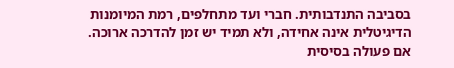בסביבה התנדבותית. חברי ועד מתחלפים, רמת המיומנות הדיגיטלית אינה אחידה, ולא תמיד יש זמן להדרכה ארוכה. אם פעולה בסיסית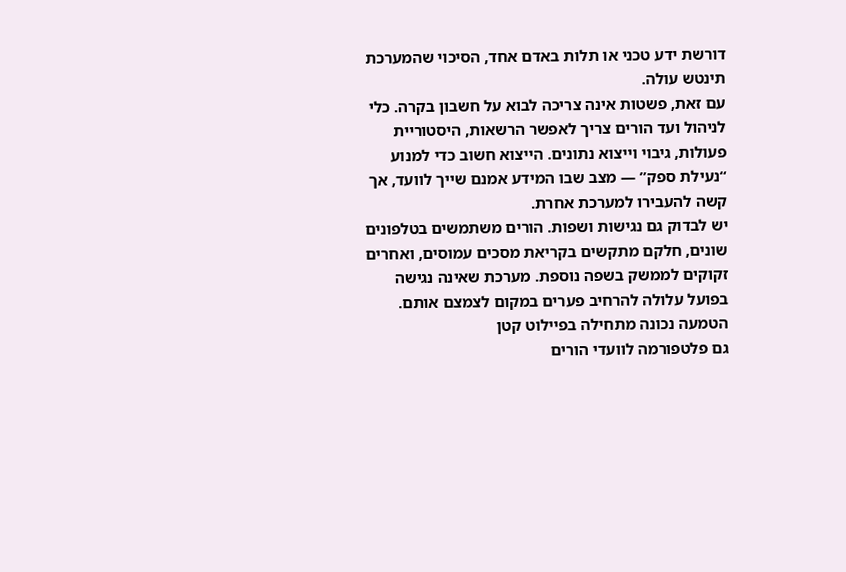דורשת ידע טכני או תלות באדם אחד, הסיכוי שהמערכת תינטש עולה.
עם זאת, פשטות אינה צריכה לבוא על חשבון בקרה. כלי לניהול ועד הורים צריך לאפשר הרשאות, היסטוריית פעולות, גיבוי וייצוא נתונים. הייצוא חשוב כדי למנוע “נעילת ספק” — מצב שבו המידע אמנם שייך לוועד, אך קשה להעבירו למערכת אחרת.
יש לבדוק גם נגישות ושפות. הורים משתמשים בטלפונים שונים, חלקם מתקשים בקריאת מסכים עמוסים, ואחרים זקוקים לממשק בשפה נוספת. מערכת שאינה נגישה בפועל עלולה להרחיב פערים במקום לצמצם אותם.
הטמעה נכונה מתחילה בפיילוט קטן
גם פלטפורמה לוועדי הורים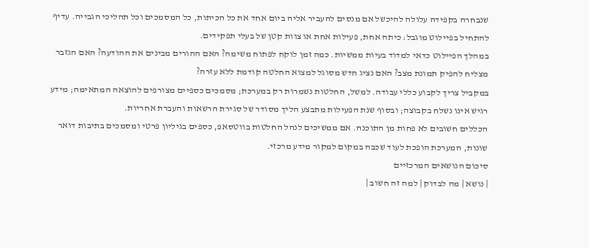שנבחרה בקפידה עלולה להיכשל אם מנסים להעביר אליה ביום אחד את כל הכיתות, כל המסמכים וכל תהליכי הגבייה. עדיף להתחיל בפיילוט מוגבל: כיתה אחת, פעילות אחת או צוות קטן של בעלי תפקידים.
במהלך הפיילוט כדאי למדוד בעיות ממשיות. כמה זמן לוקח לפתוח משימה? האם ההורים מבינים את ההודעה? האם הגזבר מצליח להפיק תמונת מצב? האם נציג חדש מסוגל למצוא החלטה קודמת ללא עזרה?
במקביל צריך לקבוע כללי עבודה. למשל, החלטות נשמרות רק במערכת; מסמכים כספיים מצורפים להוצאה המתאימה; מידע רגיש אינו נשלח בקבוצה; ובסוף שנת הפעילות מתבצע הליך מסודר של סגירת הרשאות והעברת אחריות.
הכללים חשובים לא פחות מן התוכנה. אם ממשיכים לנהל החלטות בווטסאפ, כספים בגיליון פרטי ומסמכים בתיבות דואר שונות, המערכת הופכת לעוד שכבה במקום למקור מידע מרכזי.
סיכום הנושאים המרכזיים
| נושא | מה לבדוק | למה זה חשוב |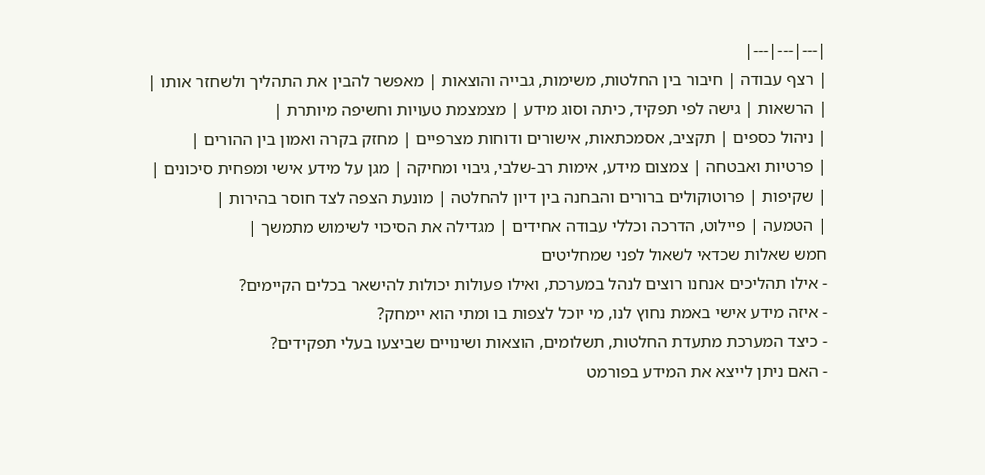|---|---|---|
| רצף עבודה | חיבור בין החלטות, משימות, גבייה והוצאות | מאפשר להבין את התהליך ולשחזר אותו |
| הרשאות | גישה לפי תפקיד, כיתה וסוג מידע | מצמצמת טעויות וחשיפה מיותרת |
| ניהול כספים | תקציב, אסמכתאות, אישורים ודוחות מצרפיים | מחזק בקרה ואמון בין ההורים |
| פרטיות ואבטחה | צמצום מידע, אימות רב-שלבי, גיבוי ומחיקה | מגן על מידע אישי ומפחית סיכונים |
| שקיפות | פרוטוקולים ברורים והבחנה בין דיון להחלטה | מונעת הצפה לצד חוסר בהירות |
| הטמעה | פיילוט, הדרכה וכללי עבודה אחידים | מגדילה את הסיכוי לשימוש מתמשך |
חמש שאלות שכדאי לשאול לפני שמחליטים
- אילו תהליכים אנחנו רוצים לנהל במערכת, ואילו פעולות יכולות להישאר בכלים הקיימים?
- איזה מידע אישי באמת נחוץ לנו, מי יוכל לצפות בו ומתי הוא יימחק?
- כיצד המערכת מתעדת החלטות, תשלומים, הוצאות ושינויים שביצעו בעלי תפקידים?
- האם ניתן לייצא את המידע בפורמט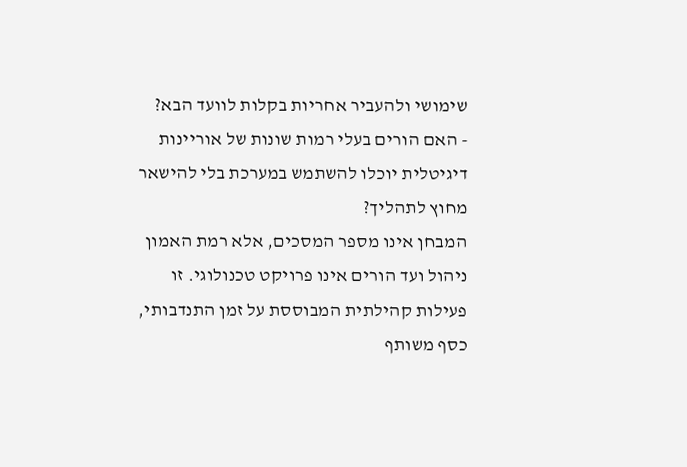שימושי ולהעביר אחריות בקלות לוועד הבא?
- האם הורים בעלי רמות שונות של אוריינות דיגיטלית יוכלו להשתמש במערכת בלי להישאר מחוץ לתהליך?
המבחן אינו מספר המסכים, אלא רמת האמון
ניהול ועד הורים אינו פרויקט טכנולוגי. זו פעילות קהילתית המבוססת על זמן התנדבותי, כסף משותף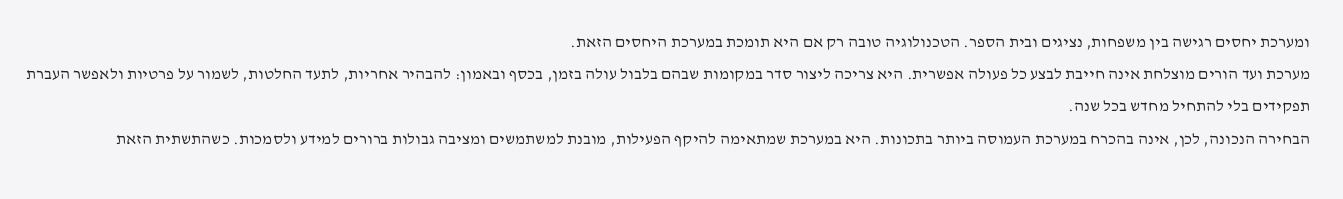ומערכת יחסים רגישה בין משפחות, נציגים ובית הספר. הטכנולוגיה טובה רק אם היא תומכת במערכת היחסים הזאת.
מערכת ועד הורים מוצלחת אינה חייבת לבצע כל פעולה אפשרית. היא צריכה ליצור סדר במקומות שבהם בלבול עולה בזמן, בכסף ובאמון: להבהיר אחריות, לתעד החלטות, לשמור על פרטיות ולאפשר העברת תפקידים בלי להתחיל מחדש בכל שנה.
הבחירה הנכונה, לכן, אינה בהכרח במערכת העמוסה ביותר בתכונות. היא במערכת שמתאימה להיקף הפעילות, מובנת למשתמשים ומציבה גבולות ברורים למידע ולסמכות. כשהתשתית הזאת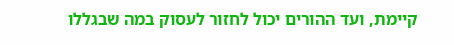קיימת, ועד ההורים יכול לחזור לעסוק במה שבגללו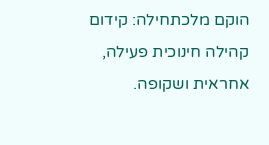הוקם מלכתחילה: קידום קהילה חינוכית פעילה, אחראית ושקופה.